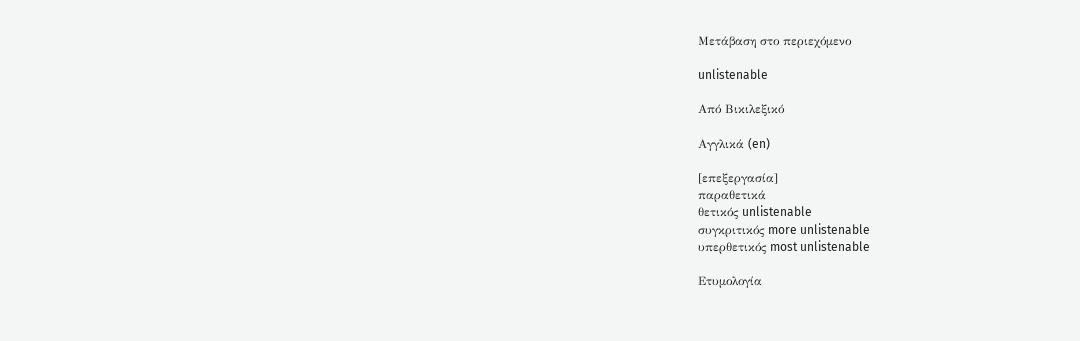Μετάβαση στο περιεχόμενο

unlistenable

Από Βικιλεξικό

Αγγλικά (en)

[επεξεργασία]
παραθετικά
θετικός unlistenable
συγκριτικός more unlistenable
υπερθετικός most unlistenable

Ετυμολογία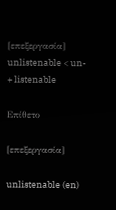[επεξεργασία]
unlistenable < un- + listenable

Επίθετο

[επεξεργασία]

unlistenable (en)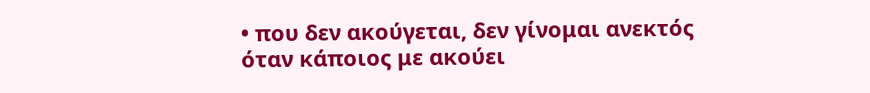• που δεν ακούγεται, δεν γίνομαι ανεκτός όταν κάποιος με ακούει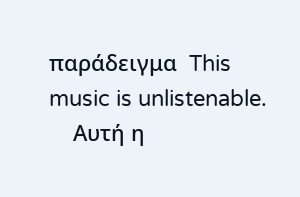παράδειγμα  This music is unlistenable.
    Αυτή η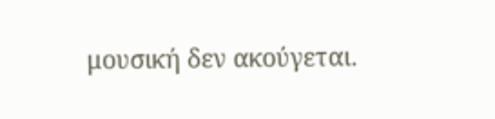μουσική δεν ακούγεται.